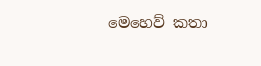මෙහෙව් කතා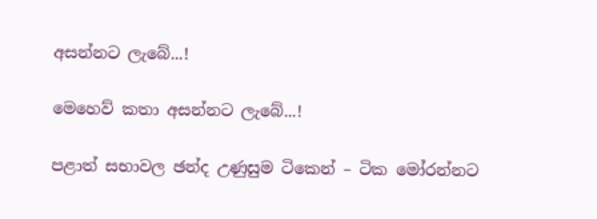අසන්නට ලැබේ...!

මෙහෙව් කතා අසන්නට ලැබේ...!

පළාත් සභාවල ඡන්ද උණුසුම ටිකෙන් – ටික මෝරන්නට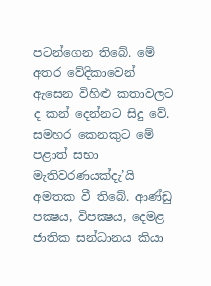පටන්ගෙන තිබේ. මේ අතර වේදිකාවෙන් ඇසෙන විහිළු කතාවලට ද කන් දෙන්නට සිදු වේ. සමහර කෙනකුට මේ පළාත් සභා මැතිවරණයක්දැ’යි අමතක වී තිබේ. ආණ්ඩු පක්‍ෂය, විපක්‍ෂය, දෙමළ ජාතික සන්ධානය කියා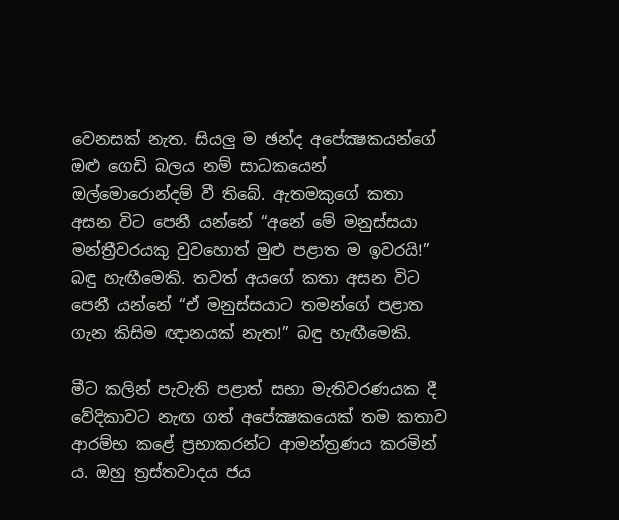වෙනසක් නැත. සියලු ම ඡන්ද අපේක්‍ෂකයන්ගේ ඔළු ගෙඩි බලය නම් සාධකයෙන් ඔල්මොරොන්දම් වී තිබේ. ඇතමකුගේ කතා අසන විට පෙනී යන්නේ “අනේ මේ මනුස්සයා මන්ත්‍රීවරයකු වුවහොත් මුළු පළාත ම ඉවරයි!” බඳු හැඟීමෙකි. තවත් අයගේ කතා අසන විට පෙනී යන්නේ “ඒ මනුස්සයාට තමන්ගේ පළාත ගැන කිසිම ඥානයක් නැත!” බඳු හැඟීමෙකි.

මීට කලින් පැවැති පළාත් සභා මැතිවරණයක දී වේදිකාවට නැඟ ගත් අපේක්‍ෂකයෙක් තම කතාව ආරම්භ කළේ ප්‍රභාකරන්ට ආමන්ත්‍රණය කරමින් ය. ඔහු ත්‍රස්තවාදය ජය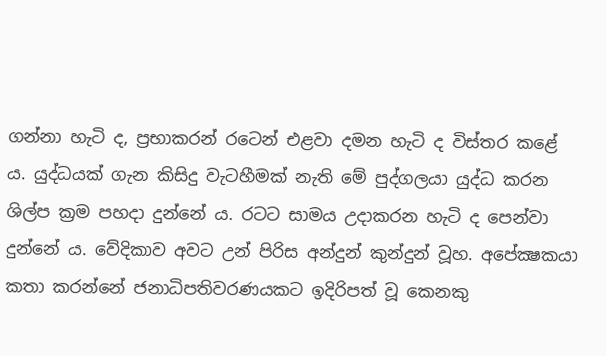ගන්නා හැටි ද, ප්‍රභාකරන් රටෙන් එළවා දමන හැටි ද විස්තර කළේ ය. යුද්ධයක් ගැන කිසිදු වැටහීමක් නැති මේ පුද්ගලයා යුද්ධ කරන ශිල්ප ක්‍රම පහදා දුන්නේ ය. රටට සාමය උදාකරන හැටි ද පෙන්වා දුන්නේ ය. වේදිකාව අවට උන් පිරිස අන්දුන් කුන්දුන් වූහ. අපේක්‍ෂකයා කතා කරන්නේ ජනාධිපතිවරණයකට ඉදිරිපත් වූ කෙනකු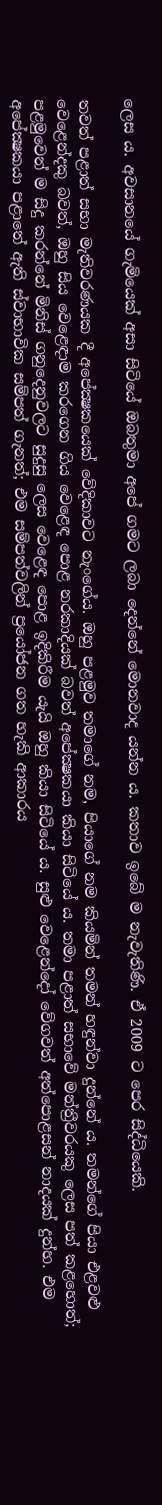ලෙස ය. අවසානයේ ගැමියෙක් අසා සිටියේ ඔබතුමා අපේ ගමට ලබා දෙන්නේ මොනවාද යන්න ය. කතාව ඉබේ ම නැවැතිණි. ඒ 2009 ට පෙර සිද්ධියෙකි.

තවත් පළාත් සභා මැතිවරණයක දී අපේක්‍ෂකයෙක් වේදිකාවට නැංගේය. ඔහු පළමුව තමාගේ නම, පියාගේ නම කියමින් තමන් හඳුන්වා දුන්නේ ය. තමන්ගේ පියා එළවළු වෙළෙන්දකු බවත්, ඔහු සිය වෙළෙඳාම කරගෙන ගිය වෙළෙඳ පොළ නරකාදියක් බවත් අපේක්‍ෂකයා කියා සිටියේ ය. තමා පළාත් සභාවේ මන්ත්‍රීවරයකු ලෙස පත් කළහොත්; පළමුවෙන් ම සිදු කරන්නේ මිනිස් ගනුදෙනුවලට සුදුසු ලෙස වෙළෙඳ පොළ ඉදිකිරීම යැයි ඔහු කියා සිටියේ ය. සුළු වෙළෙන්දෝ වේගවත් අත්පොළසන් නාදයක් දුන්හ. එම අපේක්‍ෂකයා පළාතේ ඇති ස්වාභාවික සම්පත් ගැනත්; එම සම්පත්වලින් ප්‍රයෝජන ගත හැකි ආකාරය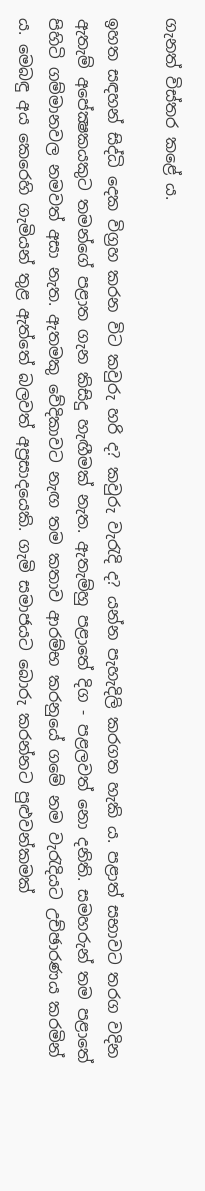ගැනත් විස්තර කළේ ය.

ඉහත සඳහන් සිද්ධි දෙක විග්‍රහ කරන විට කවුරු හරි ද? කවුරු වැරැදි ද? යන්න පැහැදිලි කරගත හැකි ය. පළාත් සභාවට තරග වදින ඇතැම් අපේක්‍ෂකයකුට තමන්ගේ පළාත ගැන කිසිදු හැඟීමක් නැත. ඇතැම්හු පළාතේ දිග - පළලවත් නො දනිති. සමහරුන් තම පළාතේ පිහිටි ගම්මානවල නමවත් අසා නැත. ඇතමකු වේදිකාවට නැඟ තම කතාව ආරම්භ කරනුයේ ගමේ නම වැරැදියට උච්ඡාරණය කරමින් ය. මෙබඳු අය කෙරෙහි ගැමියන් තුළ ඇත්තේ බලවත් අප්‍රසාදයෙකි. ගැමි සමාජයට බොරු කරන්නට පුළුවන්කමක්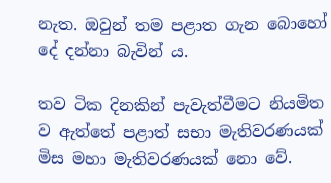නැත. ඔවුන් තම පළාත ගැන බොහෝ දේ දන්නා බැවින් ය.

තව ටික දිනකින් පැවැත්වීමට නියමිත ව ඇත්තේ පළාත් සභා මැතිවරණයක් මිස මහා මැතිවරණයක් නො වේ.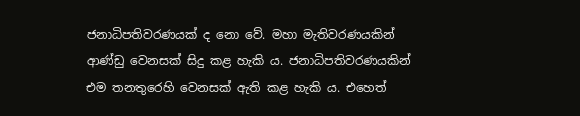ජනාධිපතිවරණයක් ද නො වේ. මහා මැතිවරණයකින් ආණ්ඩු වෙනසක් සිදු කළ හැකි ය. ජනාධිපතිවරණයකින් එම තනතුරෙහි වෙනසක් ඇති කළ හැකි ය. එහෙත්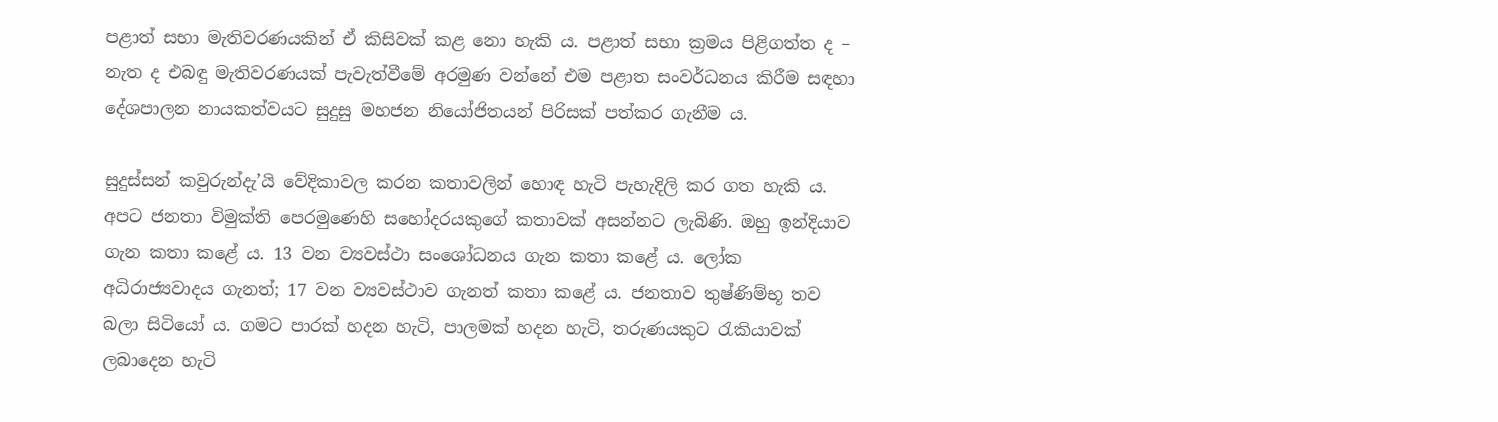පළාත් සභා මැතිවරණයකින් ඒ කිසිවක් කළ නො හැකි ය. පළාත් සභා ක්‍රමය පිළිගත්ත ද – නැත ද එබඳු මැතිවරණයක් පැවැත්වීමේ අරමුණ වන්නේ එම පළාත සංවර්ධනය කිරීම සඳහා දේශපාලන නායකත්වයට සුදුසු මහජන නියෝජිතයන් පිරිසක් පත්කර ගැනීම ය.

සුදුස්සන් කවුරුන්දැ’යි වේදිකාවල කරන කතාවලින් හොඳ හැටි පැහැදිලි කර ගත හැකි ය. අපට ජනතා විමුක්ති පෙරමුණෙහි සහෝදරයකුගේ කතාවක් අසන්නට ලැබිණි. ඔහු ඉන්දියාව ගැන කතා කළේ ය. 13 වන ව්‍යවස්ථා සංශෝධනය ගැන කතා කළේ ය. ලෝක අධිරාජ්‍යවාදය ගැනත්; 17 වන ව්‍යවස්ථාව ගැනත් කතා කළේ ය. ජනතාව තුෂ්ණිම්භූ තව බලා සිටියෝ ය. ගමට පාරක් හදන හැටි, පාලමක් හදන හැටි, තරුණයකුට රැකියාවක් ලබාදෙන හැටි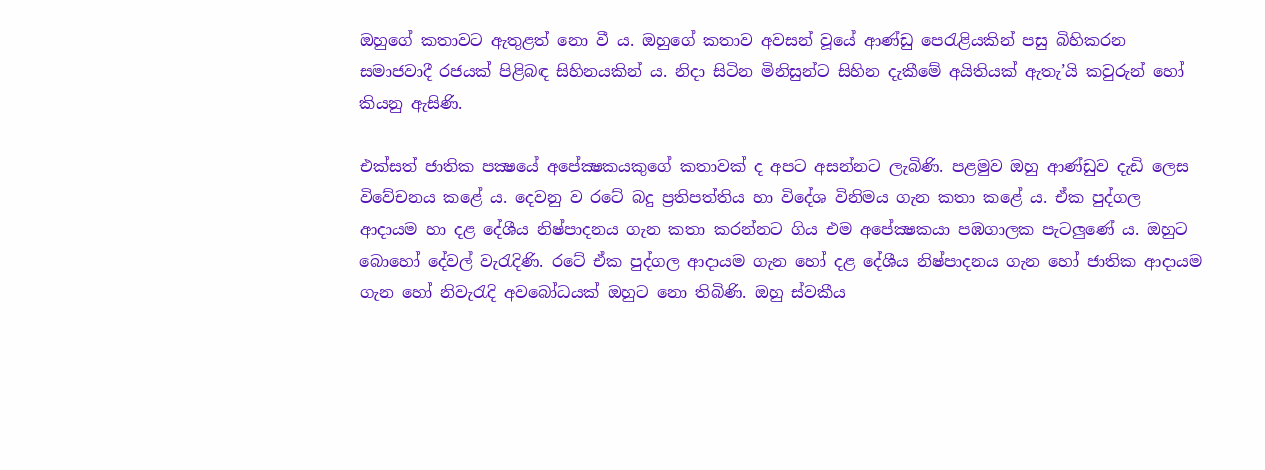ඔහුගේ කතාවට ඇතුළත් නො වී ය. ඔහුගේ කතාව අවසන් වූයේ ආණ්ඩු පෙරැළියකින් පසු බිහිකරන සමාජවාදී රජයක් පිළිබඳ සිහිනයකින් ය. නිදා සිටින මිනිසුන්ට සිහින දැකීමේ අයිතියක් ඇතැ’යි කවුරුන් හෝ කියනු ඇසිණි.

එක්සත් ජාතික පක්‍ෂයේ අපේක්‍ෂකයකුගේ කතාවක් ද අපට අසන්නට ලැබිණි. පළමුව ඔහු ආණ්ඩුව දැඩි ලෙස විවේචනය කළේ ය. දෙවනු ව රටේ බදු ප්‍රතිපත්තිය හා විදේශ විනිමය ගැන කතා කළේ ය. ඒක පුද්ගල ආදායම හා දළ දේශීය නිෂ්පාදනය ගැන කතා කරන්නට ගිය එම අපේක්‍ෂකයා පඹගාලක පැටලුණේ ය. ඔහුට බොහෝ දේවල් වැරැදිණි. රටේ ඒක පුද්ගල ආදායම ගැන හෝ දළ දේශීය නිෂ්පාදනය ගැන හෝ ජාතික ආදායම ගැන හෝ නිවැරැදි අවබෝධයක් ඔහුට නො තිබිණි. ඔහු ස්වකීය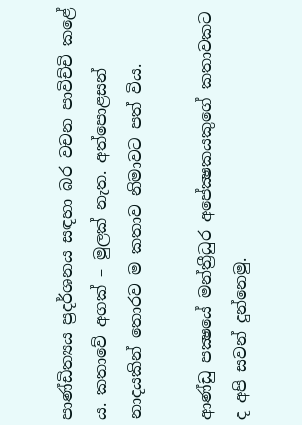පාණ්ඩිත්‍යය ප්‍රදර්ශනය සඳහා බර වචන පාවිච්චි කළේ ය. කතාවේ අගක් – මුලක් නැත. අත්පොළසන් නාදයකින් තොරව ම කතාව නිමාවට පත් විය.

ආණ්ඩු පක්‍ෂයේ මන්ත්‍රීධුර අපේක්‍ෂකයකුගේ කතාවකට ද අපි සවන් දුන්නෙමු.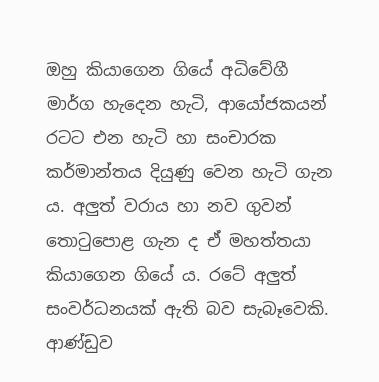ඔහු කියාගෙන ගියේ අධිවේගී මාර්ග හැදෙන හැටි, ආයෝජකයන් රටට එන හැටි හා සංචාරක කර්මාන්තය දියුණු වෙන හැටි ගැන ය. අලුත් වරාය හා නව ගුවන් තොටුපොළ ගැන ද ඒ මහත්තයා කියාගෙන ගියේ ය. රටේ අලුත් සංවර්ධනයක් ඇති බව සැබෑවෙකි. ආණ්ඩුව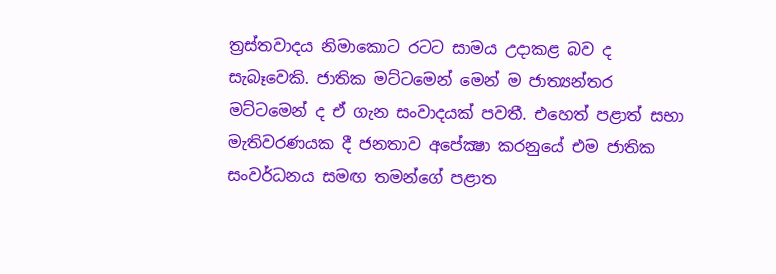ත්‍රස්තවාදය නිමාකොට රටට සාමය උදාකළ බව ද සැබෑවෙකි. ජාතික මට්ටමෙන් මෙන් ම ජාත්‍යන්තර මට්ටමෙන් ද ඒ ගැන සංවාදයක් පවතී. එහෙත් පළාත් සභා මැතිවරණයක දී ජනතාව අපේක්‍ෂා කරනුයේ එම ජාතික සංවර්ධනය සමඟ තමන්ගේ පළාත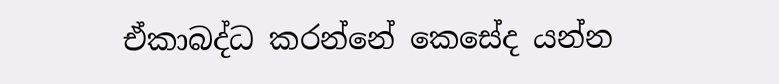ඒකාබද්ධ කරන්නේ කෙසේද යන්න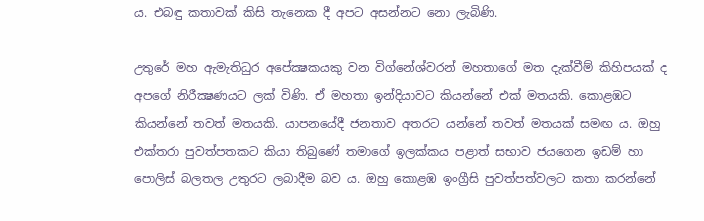ය. එබඳු කතාවක් කිසි තැනෙක දී අපට අසන්නට නො ලැබිණි.

උතුරේ මහ ඇමැතිධුර අපේක්‍ෂකයකු වන විග්නේශ්වරන් මහතාගේ මත දැක්වීම් කිහිපයක් ද අපගේ නිරීක්‍ෂණයට ලක් විණි. ඒ මහතා ඉන්දියාවට කියන්නේ එක් මතයකි. කොළඹට කියන්නේ තවත් මතයකි. යාපනයේදී ජනතාව අතරට යන්නේ තවත් මතයක් සමඟ ය. ඔහු එක්තරා පුවත්පතකට කියා තිබුණේ තමාගේ ඉලක්කය පළාත් සභාව ජයගෙන ඉඩම් හා පොලිස් බලතල උතුරට ලබාදීම බව ය. ඔහු කොළඹ ඉංග්‍රීසි පුවත්පත්වලට කතා කරන්නේ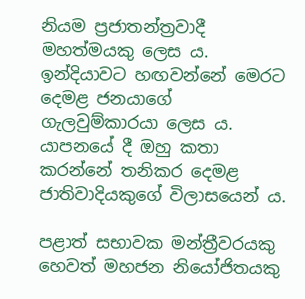නියම ප්‍රජාතන්ත්‍රවාදී මහත්මයකු ලෙස ය. ඉන්දියාවට හඟවන්නේ මෙරට දෙමළ ජනයාගේ ගැලවුම්කාරයා ලෙස ය. යාපනයේ දී ඔහු කතා කරන්නේ තනිකර දෙමළ ජාතිවාදියකුගේ විලාසයෙන් ය.

පළාත් සභාවක මන්ත්‍රීවරයකු හෙවත් මහජන නියෝජිතයකු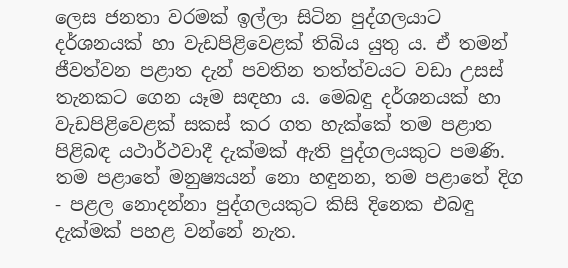ලෙස ජනතා වරමක් ඉල්ලා සිටින පුද්ගලයාට දර්ශනයක් හා වැඩපිළිවෙළක් තිබිය යුතු ය. ඒ තමන් ජීවත්වන පළාත දැන් පවතින තත්ත්වයට වඩා උසස් තැනකට ගෙන යෑම සඳහා ය. මෙබඳු දර්ශනයක් හා වැඩපිළිවෙළක් සකස් කර ගත හැක්කේ තම පළාත පිළිබඳ යථාර්ථවාදී දැක්මක් ඇති පුද්ගලයකුට පමණි. තම පළාතේ මනුෂ්‍යයන් නො හඳුනන, තම පළාතේ දිග - පළල නොදන්නා පුද්ගලයකුට කිසි දිනෙක එබඳු දැක්මක් පහළ වන්නේ නැත.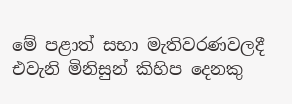මේ පළාත් සභා මැතිවරණවලදී එවැනි මිනිසුන් කිහිප දෙනකු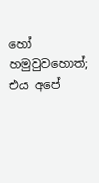හෝ හමුවුවහොත්; එය අපේ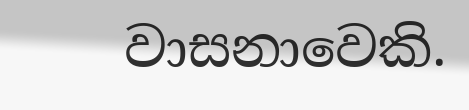වාසනාවෙකි.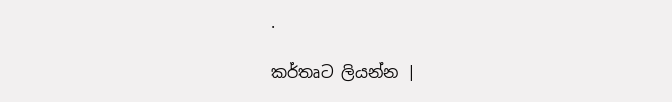.

කර්තෘට ලියන්න |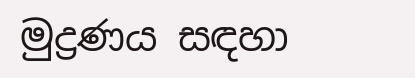මුද්‍රණය සඳහා